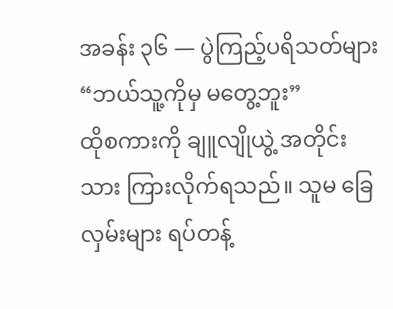အခန်း ၃၆ — ပွဲကြည့်ပရိသတ်များ
“ဘယ်သူ့ကိုမှ မတွေ့ဘူး”
ထိုစကားကို ချူလျိုယွဲ့ အတိုင်းသား ကြားလိုက်ရသည်။ သူမ ခြေလှမ်းများ ရပ်တန့်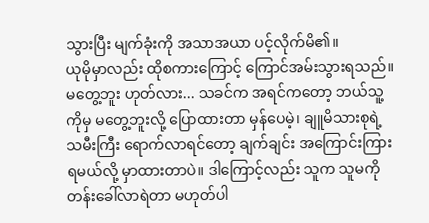သွားပြီး မျက်ခုံးကို အသာအယာ ပင့်လိုက်မိ၏။
ယုမိုမှာလည်း ထိုစကားကြောင့် ကြောင်အမ်းသွားရသည်။ မတွေ့ဘူး ဟုတ်လား... သခင်က အရင်ကတော့ ဘယ်သူ့ကိုမှ မတွေ့ဘူးလို့ ပြောထားတာ မှန်ပေမဲ့၊ ချူမိသားစုရဲ့ သမီးကြီး ရောက်လာရင်တော့ ချက်ချင်း အကြောင်းကြားရမယ်လို့ မှာထားတာပဲ။ ဒါကြောင့်လည်း သူက သူမကို တန်းခေါ်လာရဲတာ မဟုတ်ပါ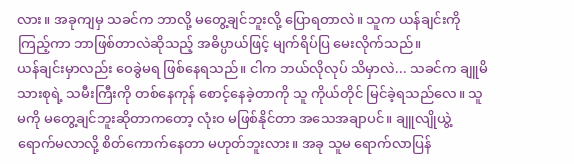လား။ အခုကျမှ သခင်က ဘာလို့ မတွေ့ချင်ဘူးလို့ ပြောရတာလဲ။ သူက ယန်ချင်းကို ကြည့်ကာ ဘာဖြစ်တာလဲဆိုသည့် အဓိပ္ပာယ်ဖြင့် မျက်ရိပ်ပြ မေးလိုက်သည်။
ယန်ချင်းမှာလည်း ဝေခွဲမရ ဖြစ်နေရသည်။ ငါက ဘယ်လိုလုပ် သိမှာလဲ... သခင်က ချူမိသားစုရဲ့ သမီးကြီးကို တစ်နေကုန် စောင့်နေခဲ့တာကို သူ ကိုယ်တိုင် မြင်ခဲ့ရသည်လေ။ သူမကို မတွေ့ချင်ဘူးဆိုတာကတော့ လုံးဝ မဖြစ်နိုင်တာ အသေအချာပင်။ ချူလျိုယွဲ့ ရောက်မလာလို့ စိတ်ကောက်နေတာ မဟုတ်ဘူးလား။ အခု သူမ ရောက်လာပြန်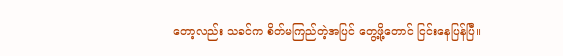တော့လည်း သခင်က စိတ်မကြည်တဲ့အပြင် တွေ့ဖို့တောင် ငြင်းနေပြန်ပြီ။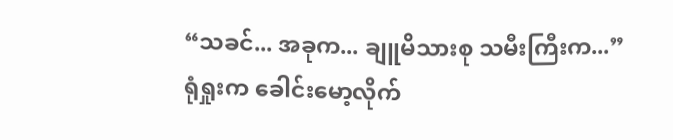“သခင်... အခုက... ချူမိသားစု သမီးကြီးက...”
ရုံရှုးက ခေါင်းမော့လိုက်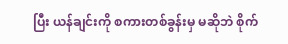ပြီး ယန်ချင်းကို စကားတစ်ခွန်းမှ မဆိုဘဲ စိုက်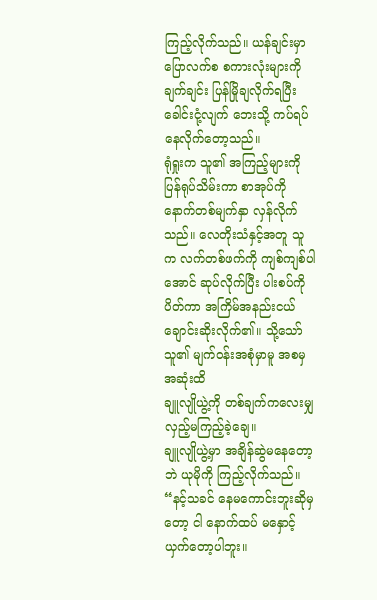ကြည့်လိုက်သည်။ ယန်ချင်းမှာ ပြောလက်စ စကားလုံးများကို ချက်ချင်း ပြန်မြိုချလိုက်ရပြီး ခေါင်းငုံ့လျက် ဘေးသို့ ကပ်ရပ်နေလိုက်တော့သည်။
ရုံရှုးက သူ၏ အကြည့်များကို ပြန်ရုပ်သိမ်းကာ စာအုပ်ကို နောက်တစ်မျက်နှာ လှန်လိုက်သည်။ လေတိုးသံနှင့်အတူ သူက လက်တစ်ဖက်ကို ကျစ်ကျစ်ပါအောင် ဆုပ်လိုက်ပြီး ပါးစပ်ကို ပိတ်ကာ အကြိမ်အနည်းငယ် ချောင်းဆိုးလိုက်၏။ သို့သော် သူ၏ မျက်ဝန်းအစုံမှာမူ အစမှ အဆုံးထိ
ချူလျိုယွဲ့ကို တစ်ချက်ကလေးမျှ လှည့်မကြည့်ခဲ့ချေ။
ချူလျိုယွဲ့မှာ အချိန်ဆွဲမနေတော့ဘဲ ယုမိုကို ကြည့်လိုက်သည်။ “နင့်သခင် နေမကောင်းဘူးဆိုမှတော့ ငါ နောက်ထပ် မနှောင့်ယှက်တော့ပါဘူး။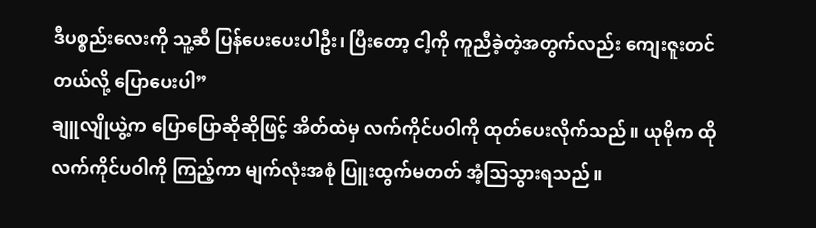ဒီပစ္စည်းလေးကို သူ့ဆီ ပြန်ပေးပေးပါဦး၊ ပြီးတော့ ငါ့ကို ကူညီခဲ့တဲ့အတွက်လည်း ကျေးဇူးတင်တယ်လို့ ပြောပေးပါ”
ချူလျိုယွဲ့က ပြောပြောဆိုဆိုဖြင့် အိတ်ထဲမှ လက်ကိုင်ပဝါကို ထုတ်ပေးလိုက်သည်။ ယုမိုက ထိုလက်ကိုင်ပဝါကို ကြည့်ကာ မျက်လုံးအစုံ ပြူးထွက်မတတ် အံ့သြသွားရသည်။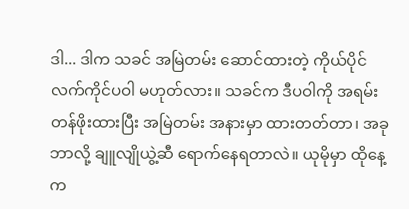ဒါ... ဒါက သခင် အမြဲတမ်း ဆောင်ထားတဲ့ ကိုယ်ပိုင် လက်ကိုင်ပဝါ မဟုတ်လား။ သခင်က ဒီပဝါကို အရမ်းတန်ဖိုးထားပြီး အမြဲတမ်း အနားမှာ ထားတတ်တာ၊ အခု ဘာလို့ ချူလျိုယွဲ့ဆီ ရောက်နေရတာလဲ။ ယုမိုမှာ ထိုနေ့က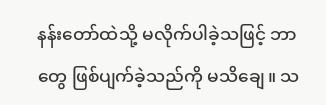နန်းတော်ထဲသို့ မလိုက်ပါခဲ့သဖြင့် ဘာတွေ ဖြစ်ပျက်ခဲ့သည်ကို မသိချေ။ သ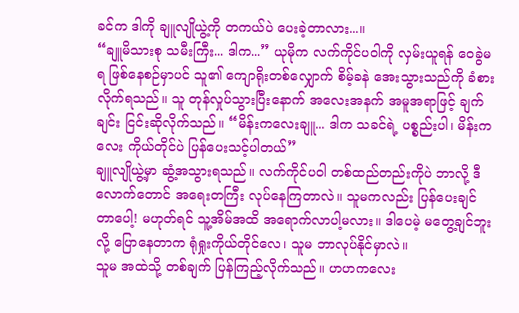ခင်က ဒါကို ချူလျိုယွဲ့ကို တကယ်ပဲ ပေးခဲ့တာလား...။
“ချူမိသားစု သမီးကြီး... ဒါက...” ယုမိုက လက်ကိုင်ပဝါကို လှမ်းယူရန် ဝေခွဲမရ ဖြစ်နေစဉ်မှာပင် သူ၏ ကျောရိုးတစ်လျှောက် စိမ့်ခနဲ အေးသွားသည်ကို ခံစားလိုက်ရသည်။ သူ တုန်လှုပ်သွားပြီးနောက် အလေးအနက် အမူအရာဖြင့် ချက်ချင်း ငြင်းဆိုလိုက်သည်။ “မိန်းကလေးချူ... ဒါက သခင်ရဲ့ ပစ္စည်းပါ၊ မိန်းကလေး ကိုယ်တိုင်ပဲ ပြန်ပေးသင့်ပါတယ်”
ချူလျိုယွဲ့မှာ ဆွံ့အသွားရသည်။ လက်ကိုင်ပဝါ တစ်ထည်တည်းကိုပဲ ဘာလို့ ဒီလောက်တောင် အရေးတကြီး လုပ်နေကြတာလဲ။ သူမကလည်း ပြန်ပေးချင်တာပေါ့! မဟုတ်ရင် သူ့အိမ်အထိ အရောက်လာပါ့မလား။ ဒါပေမဲ့ မတွေ့ချင်ဘူးလို့ ပြောနေတာက ရုံရှုးကိုယ်တိုင်လေ၊ သူမ ဘာလုပ်နိုင်မှာလဲ။
သူမ အထဲသို့ တစ်ချက် ပြန်ကြည့်လိုက်သည်။ ဟဟကလေး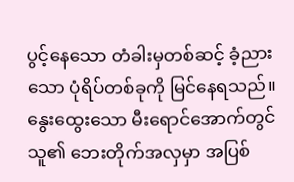ပွင့်နေသော တံခါးမှတစ်ဆင့် ခံ့ညားသော ပုံရိပ်တစ်ခုကို မြင်နေရသည်။ နွေးထွေးသော မီးရောင်အောက်တွင် သူ၏ ဘေးတိုက်အလှမှာ အပြစ်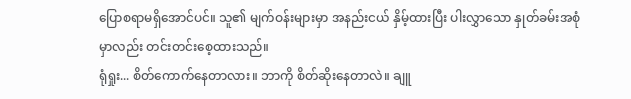ပြောစရာမရှိအောင်ပင်။ သူ၏ မျက်ဝန်းများမှာ အနည်းငယ် နှိမ့်ထားပြီး ပါးလွှာသော နှုတ်ခမ်းအစုံမှာလည်း တင်းတင်းစေ့ထားသည်။
ရုံရှုး... စိတ်ကောက်နေတာလား။ ဘာကို စိတ်ဆိုးနေတာလဲ။ ချူ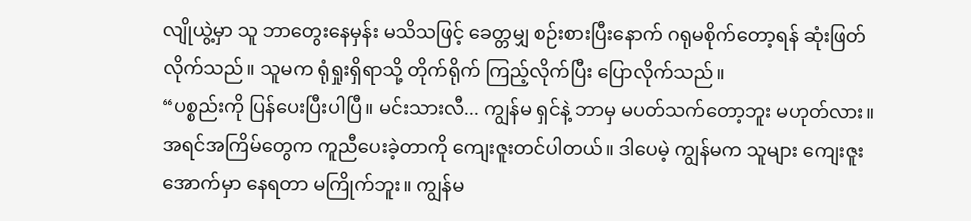လျိုယွဲ့မှာ သူ ဘာတွေးနေမှန်း မသိသဖြင့် ခေတ္တမျှ စဉ်းစားပြီးနောက် ဂရုမစိုက်တော့ရန် ဆုံးဖြတ်လိုက်သည်။ သူမက ရုံရှုးရှိရာသို့ တိုက်ရိုက် ကြည့်လိုက်ပြီး ပြောလိုက်သည်။
“ပစ္စည်းကို ပြန်ပေးပြီးပါပြီ။ မင်းသားလီ... ကျွန်မ ရှင်နဲ့ ဘာမှ မပတ်သက်တော့ဘူး မဟုတ်လား။ အရင်အကြိမ်တွေက ကူညီပေးခဲ့တာကို ကျေးဇူးတင်ပါတယ်။ ဒါပေမဲ့ ကျွန်မက သူများ ကျေးဇူးအောက်မှာ နေရတာ မကြိုက်ဘူး။ ကျွန်မ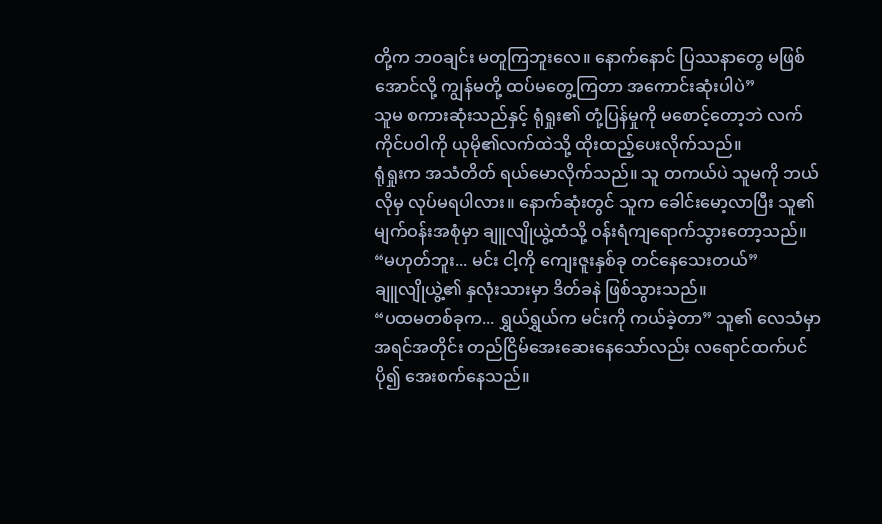တို့က ဘဝချင်း မတူကြဘူးလေ။ နောက်နောင် ပြဿနာတွေ မဖြစ်အောင်လို့ ကျွန်မတို့ ထပ်မတွေ့ကြတာ အကောင်းဆုံးပါပဲ”
သူမ စကားဆုံးသည်နှင့် ရုံရှုး၏ တုံ့ပြန်မှုကို မစောင့်တော့ဘဲ လက်ကိုင်ပဝါကို ယုမို၏လက်ထဲသို့ ထိုးထည့်ပေးလိုက်သည်။
ရုံရှုးက အသံတိတ် ရယ်မောလိုက်သည်။ သူ တကယ်ပဲ သူမကို ဘယ်လိုမှ လုပ်မရပါလား။ နောက်ဆုံးတွင် သူက ခေါင်းမော့လာပြီး သူ၏ မျက်ဝန်းအစုံမှာ ချူလျိုယွဲ့ထံသို့ ဝန်းရံကျရောက်သွားတော့သည်။
“မဟုတ်ဘူး... မင်း ငါ့ကို ကျေးဇူးနှစ်ခု တင်နေသေးတယ်”
ချူလျိုယွဲ့၏ နှလုံးသားမှာ ဒိတ်ခနဲ ဖြစ်သွားသည်။
“ပထမတစ်ခုက... ရွှယ်ရွှယ်က မင်းကို ကယ်ခဲ့တာ” သူ၏ လေသံမှာ အရင်အတိုင်း တည်ငြိမ်အေးဆေးနေသော်လည်း လရောင်ထက်ပင် ပို၍ အေးစက်နေသည်။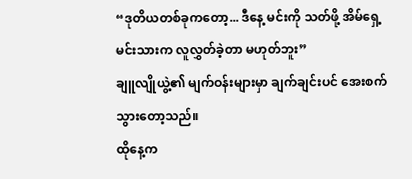“ဒုတိယတစ်ခုကတော့... ဒီနေ့ မင်းကို သတ်ဖို့ အိမ်ရှေ့မင်းသားက လူလွှတ်ခဲ့တာ မဟုတ်ဘူး”
ချူလျိုယွဲ့၏ မျက်ဝန်းများမှာ ချက်ချင်းပင် အေးစက်သွားတော့သည်။
ထိုနေ့က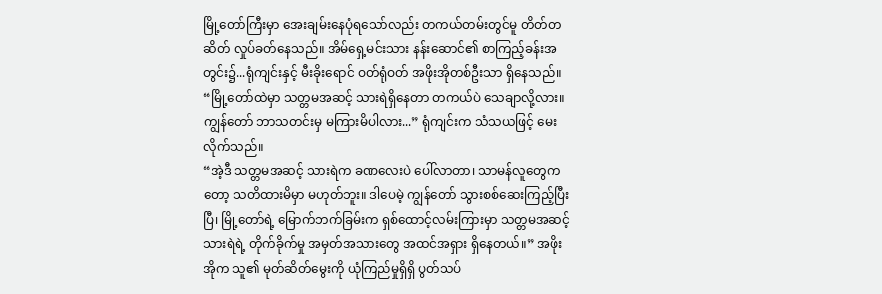မြို့တော်ကြီးမှာ အေးချမ်းနေပုံရသော်လည်း တကယ်တမ်းတွင်မူ တိတ်တဆိတ် လှုပ်ခတ်နေသည်။ အိမ်ရှေ့မင်းသား နန်းဆောင်၏ စာကြည့်ခန်းအတွင်း၌...ရုံကျင်းနှင့် မီးခိုးရောင် ဝတ်ရုံဝတ် အဖိုးအိုတစ်ဦးသာ ရှိနေသည်။
“မြို့တော်ထဲမှာ သတ္တမအဆင့် သားရဲရှိနေတာ တကယ်ပဲ သေချာလို့လား။ ကျွန်တော် ဘာသတင်းမှ မကြားမိပါလား...” ရုံကျင်းက သံသယဖြင့် မေးလိုက်သည်။
“အဲ့ဒီ သတ္တမအဆင့် သားရဲက ခဏလေးပဲ ပေါ်လာတာ၊ သာမန်လူတွေကတော့ သတိထားမိမှာ မဟုတ်ဘူး။ ဒါပေမဲ့ ကျွန်တော် သွားစစ်ဆေးကြည့်ပြီးပြီ၊ မြို့တော်ရဲ့ မြောက်ဘက်ခြမ်းက ရှစ်ထောင့်လမ်းကြားမှာ သတ္တမအဆင့် သားရဲရဲ့ တိုက်ခိုက်မှု အမှတ်အသားတွေ အထင်အရှား ရှိနေတယ်။” အဖိုးအိုက သူ၏ မုတ်ဆိတ်မွေးကို ယုံကြည်မှုရှိရှိ ပွတ်သပ်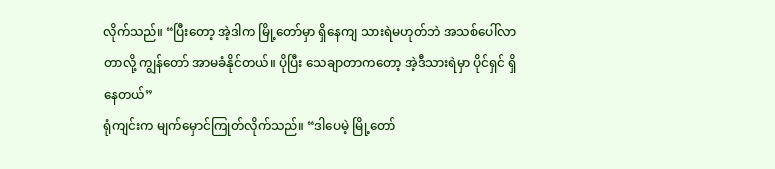လိုက်သည်။ “ပြီးတော့ အဲ့ဒါက မြို့တော်မှာ ရှိနေကျ သားရဲမဟုတ်ဘဲ အသစ်ပေါ်လာတာလို့ ကျွန်တော် အာမခံနိုင်တယ်။ ပိုပြီး သေချာတာကတော့ အဲ့ဒီသားရဲမှာ ပိုင်ရှင် ရှိနေတယ်”
ရုံကျင်းက မျက်မှောင်ကြုတ်လိုက်သည်။ “ဒါပေမဲ့ မြို့တော်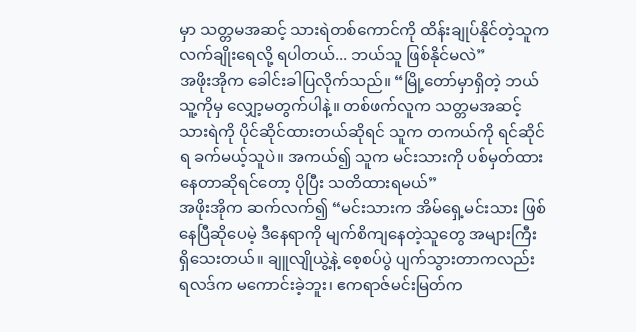မှာ သတ္တမအဆင့် သားရဲတစ်ကောင်ကို ထိန်းချုပ်နိုင်တဲ့သူက လက်ချိုးရေလို့ ရပါတယ်... ဘယ်သူ ဖြစ်နိုင်မလဲ”
အဖိုးအိုက ခေါင်းခါပြလိုက်သည်။ “မြို့တော်မှာရှိတဲ့ ဘယ်သူ့ကိုမှ လျှော့မတွက်ပါနဲ့။ တစ်ဖက်လူက သတ္တမအဆင့် သားရဲကို ပိုင်ဆိုင်ထားတယ်ဆိုရင် သူက တကယ်ကို ရင်ဆိုင်ရ ခက်မယ့်သူပဲ။ အကယ်၍ သူက မင်းသားကို ပစ်မှတ်ထားနေတာဆိုရင်တော့ ပိုပြီး သတိထားရမယ်”
အဖိုးအိုက ဆက်လက်၍ “မင်းသားက အိမ်ရှေ့မင်းသား ဖြစ်နေပြီဆိုပေမဲ့ ဒီနေရာကို မျက်စိကျနေတဲ့သူတွေ အများကြီး ရှိသေးတယ်။ ချူလျိုယွဲ့နဲ့ စေ့စပ်ပွဲ ပျက်သွားတာကလည်း ရလဒ်က မကောင်းခဲ့ဘူး၊ ဧကရာဇ်မင်းမြတ်က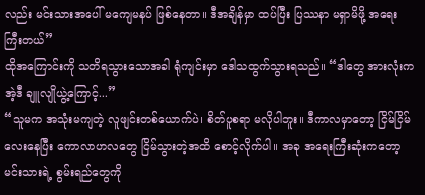လည်း မင်းသားအပေါ် မကျေမနပ် ဖြစ်နေတာ။ ဒီအချိန်မှာ ထပ်ပြီး ပြဿနာ မရှာမိဖို့ အရေးကြီးတယ်”
ထိုအကြောင်းကို သတိရသွားသောအခါ ရုံကျင်းမှာ ဒေါသထွက်သွားရသည်။ “ဒါတွေ အားလုံးက အဲ့ဒီ ချူလျိုယွဲ့ကြောင့်...”
“သူမက အသုံးမကျတဲ့ လူဖျင်းတစ်ယောက်ပဲ၊ စိတ်ပူစရာ မလိုပါဘူး။ ဒီကာလမှာတော့ ငြိမ်ငြိမ်လေးနေပြီး ကောလာဟလတွေ ငြိမ်သွားတဲ့အထိ စောင့်လိုက်ပါ။ အခု အရေးကြီးဆုံးကတော့ မင်းသားရဲ့ စွမ်းရည်တွေကို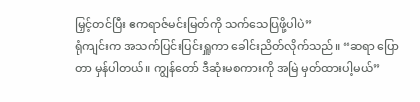မြှင့်တင်ပြီး ဧကရာဇ်မင်းမြတ်ကို သက်သေပြဖို့ပါပဲ”
ရုံကျင်းက အသက်ပြင်းပြင်းရှူကာ ခေါင်းညိတ်လိုက်သည်။ “ဆရာ ပြောတာ မှန်ပါတယ်။ ကျွန်တော် ဒီဆုံးမစကားကို အမြဲ မှတ်ထားပါ့မယ်”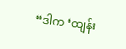“ဒါက ‘ထျန်း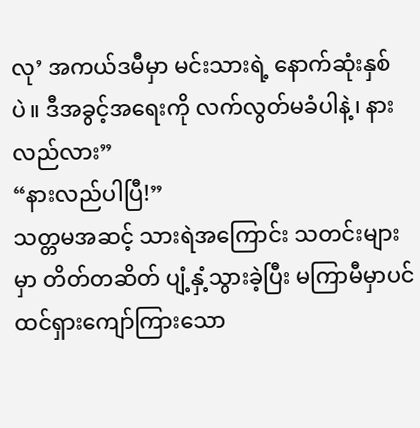လု’ အကယ်ဒမီမှာ မင်းသားရဲ့ နောက်ဆုံးနှစ်ပဲ။ ဒီအခွင့်အရေးကို လက်လွတ်မခံပါနဲ့၊ နားလည်လား”
“နားလည်ပါပြီ!”
သတ္တမအဆင့် သားရဲအကြောင်း သတင်းများမှာ တိတ်တဆိတ် ပျံ့နှံ့သွားခဲ့ပြီး မကြာမီမှာပင် ထင်ရှားကျော်ကြားသော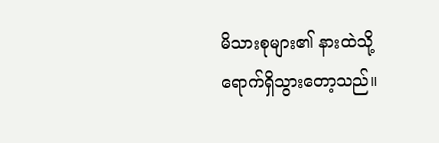မိသားစုများ၏ နားထဲသို့ ရောက်ရှိသွားတော့သည်။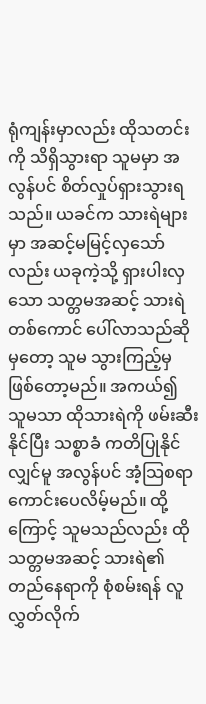ရုံကျန်းမှာလည်း ထိုသတင်းကို သိရှိသွားရာ သူမမှာ အလွန်ပင် စိတ်လှုပ်ရှားသွားရသည်။ ယခင်က သားရဲများမှာ အဆင့်မမြင့်လှသော်လည်း ယခုကဲ့သို့ ရှားပါးလှသော သတ္တမအဆင့် သားရဲတစ်ကောင် ပေါ်လာသည်ဆိုမှတော့ သူမ သွားကြည့်မှ ဖြစ်တော့မည်။ အကယ်၍ သူမသာ ထိုသားရဲကို ဖမ်းဆီးနိုင်ပြီး သစ္စာခံ ကတိပြုနိုင်လျှင်မူ အလွန်ပင် အံ့သြစရာ ကောင်းပေလိမ့်မည်။ ထို့ကြောင့် သူမသည်လည်း ထိုသတ္တမအဆင့် သားရဲ၏ တည်နေရာကို စုံစမ်းရန် လူလွှတ်လိုက်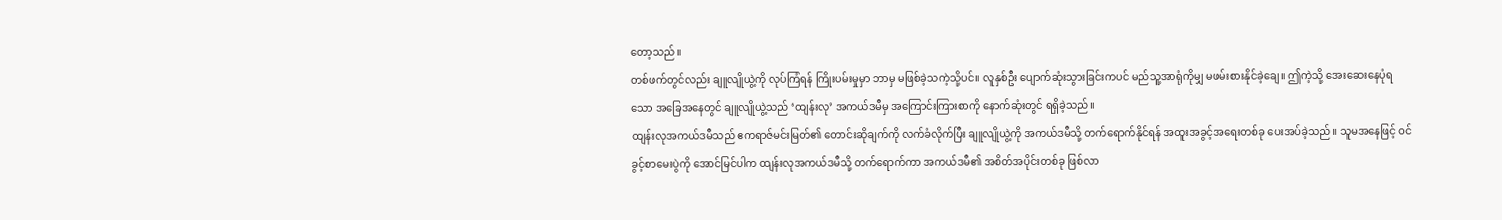တော့သည်။
တစ်ဖက်တွင်လည်း ချူလျိုယွဲ့ကို လုပ်ကြံရန် ကြိုးပမ်းမှုမှာ ဘာမှ မဖြစ်ခဲ့သကဲ့သို့ပင်။ လူနှစ်ဦး ပျောက်ဆုံးသွားခြင်းကပင် မည်သူ့အာရုံကိုမျှ မဖမ်းစားနိုင်ခဲ့ချေ။ ဤကဲ့သို့ အေးဆေးနေပုံရသော အခြေအနေတွင် ချူလျိုယွဲ့သည် ‘ထျန်းလု’ အကယ်ဒမီမှ အကြောင်းကြားစာကို နောက်ဆုံးတွင် ရရှိခဲ့သည်။
ထျန်းလုအကယ်ဒမီသည် ဧကရာဇ်မင်းမြတ်၏ တောင်းဆိုချက်ကို လက်ခံလိုက်ပြီး ချူလျိုယွဲ့ကို အကယ်ဒမီသို့ တက်ရောက်နိုင်ရန် အထူးအခွင့်အရေးတစ်ခု ပေးအပ်ခဲ့သည်။ သူမအနေဖြင့် ဝင်ခွင့်စာမေးပွဲကို အောင်မြင်ပါက ထျန်းလုအကယ်ဒမီသို့ တက်ရောက်ကာ အကယ်ဒမီ၏ အစိတ်အပိုင်းတစ်ခု ဖြစ်လာ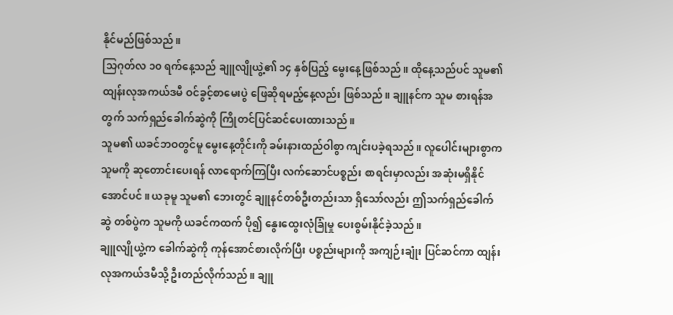နိုင်မည်ဖြစ်သည်။
သြဂုတ်လ ၁၀ ရက်နေ့သည် ချူလျိုယွဲ့၏ ၁၄ နှစ်ပြည့် မွေးနေ့ဖြစ်သည်။ ထိုနေ့သည်ပင် သူမ၏ ထျန်းလုအကယ်ဒမီ ဝင်ခွင့်စာမေးပွဲ ဖြေဆိုရမည့်နေ့လည်း ဖြစ်သည်။ ချူနင်က သူမ စားရန်အတွက် သက်ရှည်ခေါက်ဆွဲကို ကြိုတင်ပြင်ဆင်ပေးထားသည်။
သူမ၏ ယခင်ဘဝတွင်မူ မွေးနေ့တိုင်းကို ခမ်းနားထည်ဝါစွာ ကျင်းပခဲ့ရသည်။ လူပေါင်းများစွာက သူမကို ဆုတောင်းပေးရန် လာရောက်ကြပြီး လက်ဆောင်ပစ္စည်း စာရင်းမှာလည်း အဆုံးမရှိနိုင်အောင်ပင်။ ယခုမူ သူမ၏ ဘေးတွင် ချူနင်တစ်ဦးတည်းသာ ရှိသော်လည်း ဤသက်ရှည်ခေါက်ဆွဲ တစ်ပွဲက သူမကို ယခင်ကထက် ပို၍ နွေးထွေးလုံခြုံမှု ပေးစွမ်းနိုင်ခဲ့သည်။
ချူလျိုယွဲ့က ခေါက်ဆွဲကို ကုန်အောင်စားလိုက်ပြီး ပစ္စည်းများကို အကျဉ်းချုံး ပြင်ဆင်ကာ ထျန်းလုအကယ်ဒမီသို့ ဦးတည်လိုက်သည်။ ချူ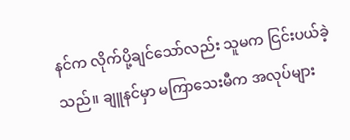နင်က လိုက်ပို့ချင်သော်လည်း သူမက ငြင်းပယ်ခဲ့သည်။ ချူနင်မှာ မကြာသေးမီက အလုပ်များ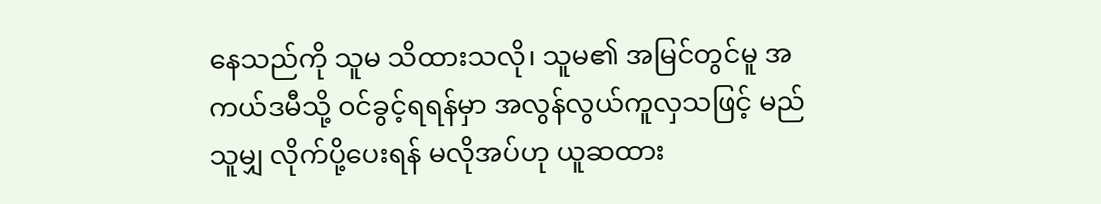နေသည်ကို သူမ သိထားသလို၊ သူမ၏ အမြင်တွင်မူ အကယ်ဒမီသို့ ဝင်ခွင့်ရရန်မှာ အလွန်လွယ်ကူလှသဖြင့် မည်သူမျှ လိုက်ပို့ပေးရန် မလိုအပ်ဟု ယူဆထား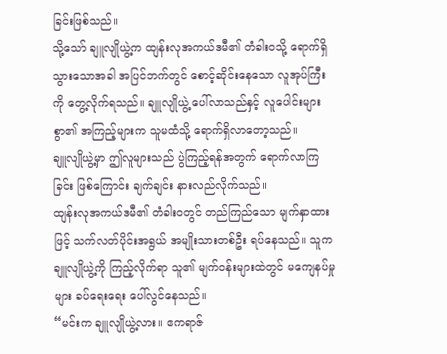ခြင်းဖြစ်သည်။
သို့သော် ချူလျိုယွဲ့က ထျန်းလုအကယ်ဒမီ၏ တံခါးဝသို့ ရောက်ရှိသွားသောအခါ အပြင်ဘက်တွင် စောင့်ဆိုင်းနေသော လူအုပ်ကြီးကို တွေ့လိုက်ရသည်။ ချူလျိုယွဲ့ ပေါ်လာသည်နှင့် လူပေါင်းများစွာ၏ အကြည့်များက သူမထံသို့ ရောက်ရှိလာတော့သည်။
ချူလျိုယွဲ့မှာ ဤလူများသည် ပွဲကြည့်ရန်အတွက် ရောက်လာကြခြင်း ဖြစ်ကြောင်း ချက်ချင်း နားလည်လိုက်သည်။
ထျန်းလုအကယ်ဒမီ၏ တံခါးဝတွင် တည်ကြည်သော မျက်နှာထားဖြင့် သက်လတ်ပိုင်းအရွယ် အမျိုးသားတစ်ဦး ရပ်နေသည်။ သူက ချူလျိုယွဲ့ကို ကြည့်လိုက်ရာ သူ၏ မျက်ဝန်းများထဲတွင် မကျေနပ်မှုများ ခပ်ရေးရေး ပေါ်လွင်နေသည်။
“မင်းက ချူလျိုယွဲ့လား။ ဧကရာဇ်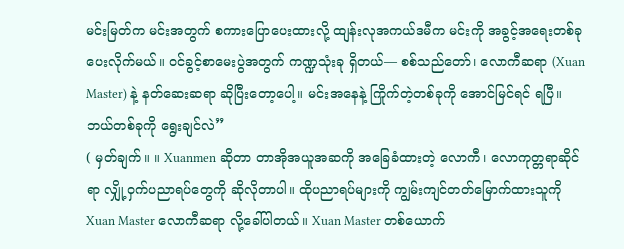မင်းမြတ်က မင်းအတွက် စကားပြောပေးထားလို့ ထျန်းလုအကယ်ဒမီက မင်းကို အခွင့်အရေးတစ်ခု ပေးလိုက်မယ်။ ဝင်ခွင့်စာမေးပွဲအတွက် ကဏ္ဍသုံးခု ရှိတယ်— စစ်သည်တော်၊ လောကီဆရာ (Xuan Master) နဲ့ နတ်ဆေးဆရာ ဆိုပြီးတော့ပေါ့။ မင်းအနေနဲ့ ကြိုက်တဲ့တစ်ခုကို အောင်မြင်ရင် ရပြီ။ ဘယ်တစ်ခုကို ရွေးချင်လဲ”
( မှတ်ချက်။ ။ Xuanmen ဆိုတာ တာအိုအယူအဆကို အခြေခံထားတဲ့ လောကီ၊ လောကုတ္တရာဆိုင်ရာ လျှို့ဝှက်ပညာရပ်တွေကို ဆိုလိုတာပါ။ ထိုပညာရပ်များကို ကျွမ်းကျင်တတ်မြောက်ထားသူကို Xuan Master လောကီဆရာ လို့ခေါ်ပါတယ်။ Xuan Master တစ်ယောက်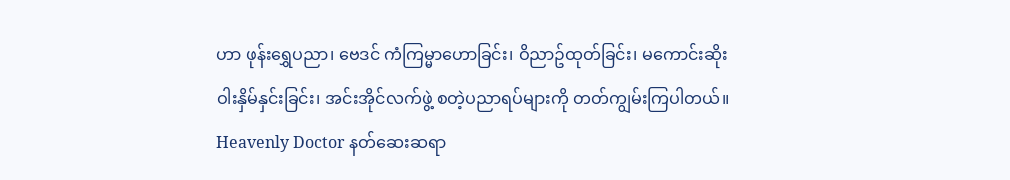ဟာ ဖုန်းရွှေပညာ၊ ဗေဒင် ကံကြမ္မာဟောခြင်း၊ ဝိညာဥ်ထုတ်ခြင်း၊ မကောင်းဆိုးဝါးနှိမ်နှင်းခြင်း၊ အင်းအိုင်လက်ဖွဲ့ စတဲ့ပညာရပ်များကို တတ်ကျွမ်းကြပါတယ်။
Heavenly Doctor နတ်ဆေးဆရာ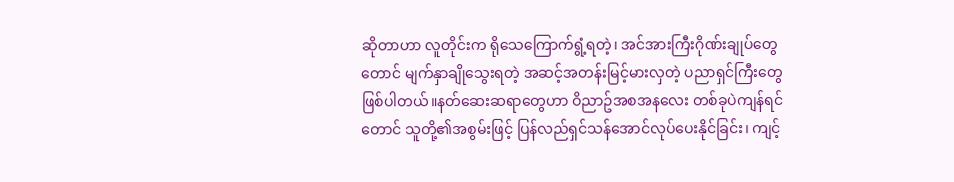ဆိုတာဟာ လူတိုင်းက ရိုသေကြောက်ရွံ့ရတဲ့၊ အင်အားကြီးဂိုဏ်းချုပ်တွေတောင် မျက်နှာချိုသွေးရတဲ့ အဆင့်အတန်းမြင့်မားလှတဲ့ ပညာရှင်ကြီးတွေ ဖြစ်ပါတယ်။နတ်ဆေးဆရာတွေဟာ ဝိညာဥ်အစအနလေး တစ်ခုပဲကျန်ရင်တောင် သူတို့၏အစွမ်းဖြင့် ပြန်လည်ရှင်သန်အောင်လုပ်ပေးနိုင်ခြင်း၊ ကျင့်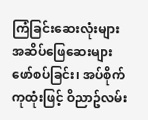ကြံခြင်းဆေးလုံးများ အဆိပ်ဖြေဆေးများဖော်စပ်ခြင်း၊ အပ်စိုက်ကုထုံးဖြင့် ဝိညာဥ်လမ်း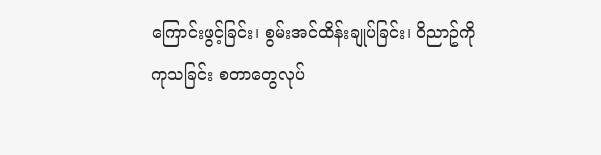ကြောင်းဖွင့်ခြင်း၊ စွမ်းအင်ထိန်းချုပ်ခြင်း၊ ဝိညာဥ်ကို ကုသခြင်း စတာတွေလုပ်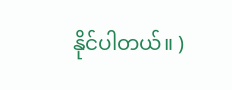နိုင်ပါတယ်။ )